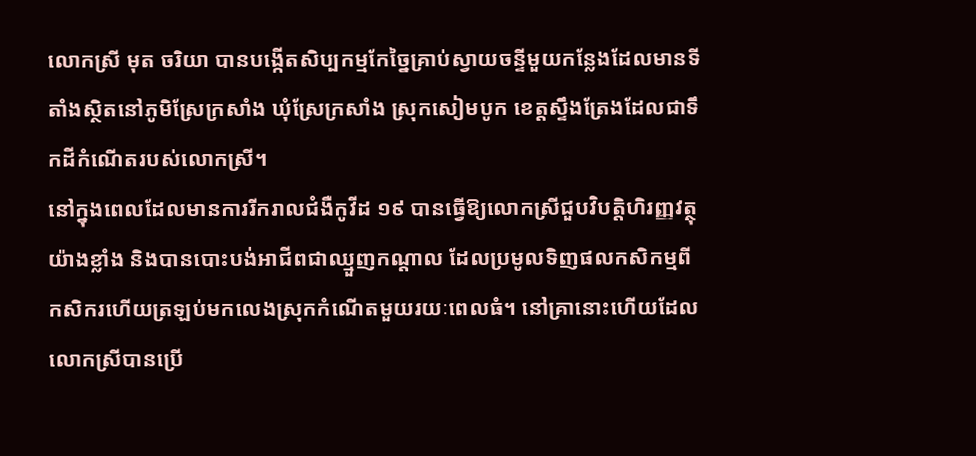លោកស្រី មុត ចរិយា បានបង្កើតសិប្បកម្មកែច្នៃគ្រាប់ស្វាយចន្ទីមួយកន្លែងដែលមានទីតាំងស្ថិតនៅភូមិស្រែក្រសាំង ឃុំស្រែក្រសាំង ស្រុកសៀមបូក ខេត្តស្ទឹងត្រែងដែលជាទឹកដីកំណើតរបស់លោកស្រី។
នៅក្នុងពេលដែលមានការរីករាលជំងឺកូវីដ ១៩ បានធ្វើឱ្យលោកស្រីជួបវិបត្តិហិរញ្ញវត្ថុយ៉ាងខ្លាំង និងបានបោះបង់អាជីពជាឈ្មួញកណ្តាល ដែលប្រមូលទិញផលកសិកម្មពីកសិករហើយត្រឡប់មកលេងស្រុកកំណើតមួយរយៈពេលធំ។ នៅគ្រានោះហើយដែលលោកស្រីបានប្រើ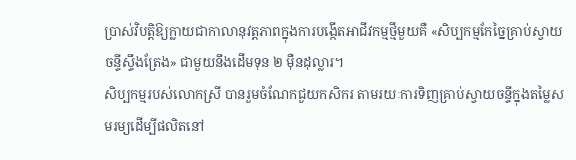ប្រាស់វិបត្តិឱ្យក្លាយជាកាលានុវត្តភាពក្នុងការបង្កើតអាជីវកម្មថ្មីមួយគឺ «សិប្បកម្មកែច្នៃគ្រាប់ស្វាយចន្ទីស្ទឹងត្រែង» ជាមួយនឹងដើមទុន ២ ម៉ឺនដុល្លារ។
សិប្បកម្មរបស់លោកស្រី បានរួមចំណែកជួយកសិករ តាមរយៈការទិញគ្រាប់ស្វាយចន្ទីក្នុងតម្លៃសមរម្យដើម្បីផលិតនៅ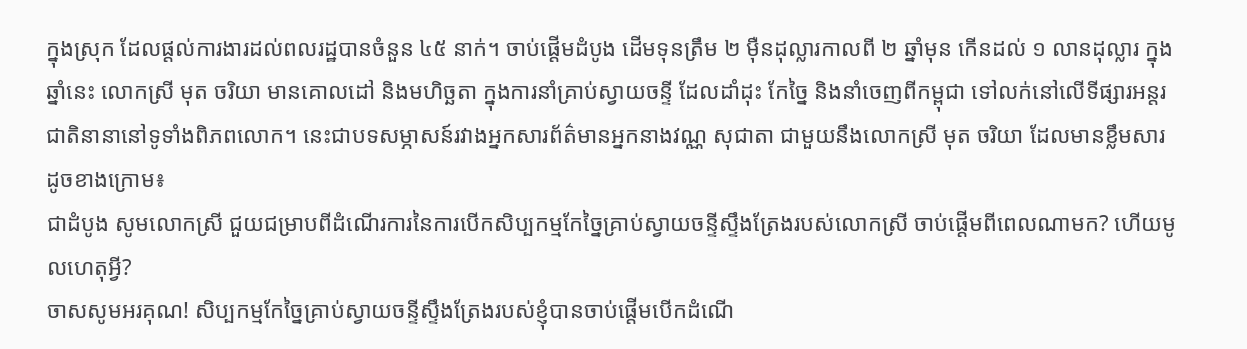ក្នុងស្រុក ដែលផ្តល់ការងារដល់ពលរដ្ឋបានចំនួន ៤៥ នាក់។ ចាប់ផ្តើមដំបូង ដើមទុនត្រឹម ២ ម៉ឺនដុល្លារកាលពី ២ ឆ្នាំមុន កើនដល់ ១ លានដុល្លារ ក្នុងឆ្នាំនេះ លោកស្រី មុត ចរិយា មានគោលដៅ និងមហិច្ឆតា ក្នុងការនាំគ្រាប់ស្វាយចន្ទី ដែលដាំដុះ កែច្នៃ និងនាំចេញពីកម្ពុជា ទៅលក់នៅលើទីផ្សារអន្តរជាតិនានានៅទូទាំងពិភពលោក។ នេះជាបទសម្ភាសន៍រវាងអ្នកសារព័ត៌មានអ្នកនាងវណ្ណ សុជាតា ជាមួយនឹងលោកស្រី មុត ចរិយា ដែលមានខ្លឹមសារដូចខាងក្រោម៖
ជាដំបូង សូមលោកស្រី ជួយជម្រាបពីដំណើរការនៃការបើកសិប្បកម្មកែច្នៃគ្រាប់ស្វាយចន្ទីស្ទឹងត្រែងរបស់លោកស្រី ចាប់ផ្តើមពីពេលណាមក? ហើយមូលហេតុអ្វី?
ចាសសូមអរគុណ! សិប្បកម្មកែច្នៃគ្រាប់ស្វាយចន្ទីស្ទឹងត្រែងរបស់ខ្ញុំបានចាប់ផ្តើមបើកដំណើ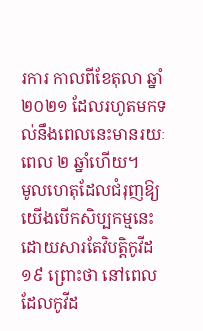រការ កាលពីខែតុលា ឆ្នាំ ២០២១ ដែលរហូតមកទល់នឹងពេលនេះមានរយៈពេល ២ ឆ្នាំហើយ។
មូលហេតុដែលជំរុញឱ្យយើងបើកសិប្បកម្មនេះ ដោយសារតែវិបត្តិកូវីដ ១៩ ព្រោះថា នៅពេលដែលកូវីដ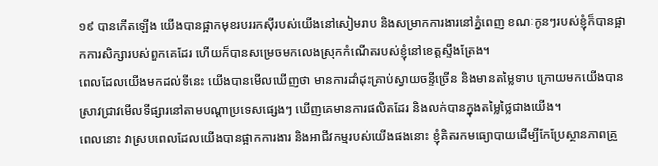១៩ បានកើតឡើង យើងបានផ្អាកមុខរបររកស៊ីរបស់យើងនៅសៀមរាប និងសម្រាកការងារនៅភ្នំពេញ ខណៈកូនៗរបស់ខ្ញុំក៏បានផ្អាកការសិក្សារបស់ពួកគេដែរ ហើយក៏បានសម្រេចមកលេងស្រុកកំណើតរបស់ខ្ញុំនៅខេត្តស្ទឹងត្រែង។
ពេលដែលយើងមកដល់ទីនេះ យើងបានមើលឃើញថា មានការដាំដុះគ្រាប់ស្វាយចន្ទីច្រើន និងមានតម្លៃទាប ក្រោយមកយើងបានស្រាវជ្រាវមើលទីផ្សារនៅតាមបណ្តាប្រទេសផ្សេងៗ ឃើញគេមានការផលិតដែរ និងលក់បានក្នុងតម្លៃថ្លៃជាងយើង។
ពេលនោះ វាស្របពេលដែលយើងបានផ្អាកការងារ និងអាជីវកម្មរបស់យើងផងនោះ ខ្ញុំគិតរកមធ្យោបាយដើម្បីកែប្រែស្ថានភាពគ្រួ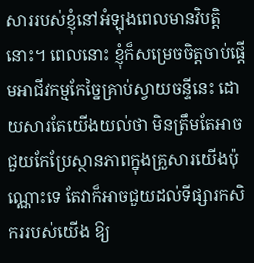សាររបស់ខ្ញុំនៅអំឡុងពេលមានវិបត្តិនោះ។ ពេលនោះ ខ្ញុំក៏សម្រេចចិត្តចាប់ផ្តើមអាជីវកម្មកែច្នៃគ្រាប់ស្វាយចន្ទីនេះ ដោយសារតែយើងយល់ថា មិនត្រឹមតែអាចជួយកែប្រែស្ថានភាពក្នុងគ្រួសារយើងប៉ុណ្ណោះទេ តែវាក៏អាចជួយដល់ទីផ្សារកសិកររបស់យើង ឱ្យ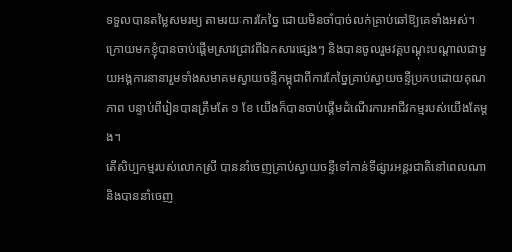ទទួលបានតម្លៃសមរម្យ តាមរយៈការកែច្នៃ ដោយមិនចាំបាច់លក់គ្រាប់ឆៅឱ្យគេទាំងអស់។
ក្រោយមកខ្ញុំបានចាប់ផ្តើមស្រាវជ្រាវពីឯកសារផ្សេងៗ និងបានចូលរួមវគ្គបណ្តុះបណ្តាលជាមួយអង្គការនានារួមទាំងសមាគមស្វាយចន្ទីកម្ពុជាពីការកែច្នៃគ្រាប់ស្វាយចន្ទីប្រកបដោយគុណភាព បន្ទាប់ពីរៀនបានត្រឹមតែ ១ ខែ យើងក៏បានចាប់ផ្តើមដំណើរការអាជីវកម្មរបស់យើងតែម្តង។
តើសិប្បកម្មរបស់លោកស្រី បាននាំចេញគ្រាប់ស្វាយចន្ទីទៅកាន់ទីផ្សារអន្តរជាតិនៅពេលណា និងបាននាំចេញ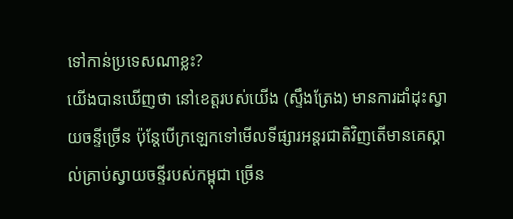ទៅកាន់ប្រទេសណាខ្លះ?
យើងបានឃើញថា នៅខេត្តរបស់យើង (ស្ទឹងត្រែង) មានការដាំដុះស្វាយចន្ទីច្រើន ប៉ុន្តែបើក្រឡេកទៅមើលទីផ្សារអន្តរជាតិវិញតើមានគេស្គាល់គ្រាប់ស្វាយចន្ទីរបស់កម្ពុជា ច្រើន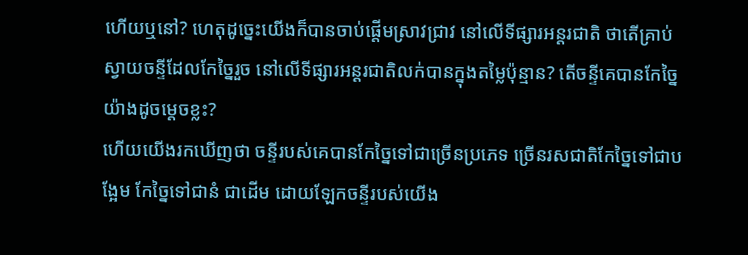ហើយឬនៅ? ហេតុដូច្នេះយើងក៏បានចាប់ផ្តើមស្រាវជ្រាវ នៅលើទីផ្សារអន្តរជាតិ ថាតើគ្រាប់ស្វាយចន្ទីដែលកែច្នៃរួច នៅលើទីផ្សារអន្តរជាតិលក់បានក្នុងតម្លៃប៉ុន្មាន? តើចន្ទីគេបានកែច្នៃយ៉ាងដូចម្តេចខ្លះ?
ហើយយើងរកឃើញថា ចន្ទីរបស់គេបានកែច្នៃទៅជាច្រើនប្រភេទ ច្រើនរសជាតិកែច្នៃទៅជាបង្អែម កែច្នៃទៅជានំ ជាដើម ដោយឡែកចន្ទីរបស់យើង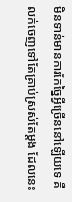មិនទាន់មានការកែច្នៃអ្វីច្រើននៅឡើយទេ គឺលក់ចេញទៅតែគ្រាប់ស្រស់តែម្តង ដែលនេះ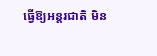ធ្វើឱ្យអន្តរជាតិ មិន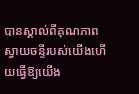បានស្គាល់ពីគុណភាពស្វាយចន្ទីរបស់យើងហើយធ្វើឱ្យយើង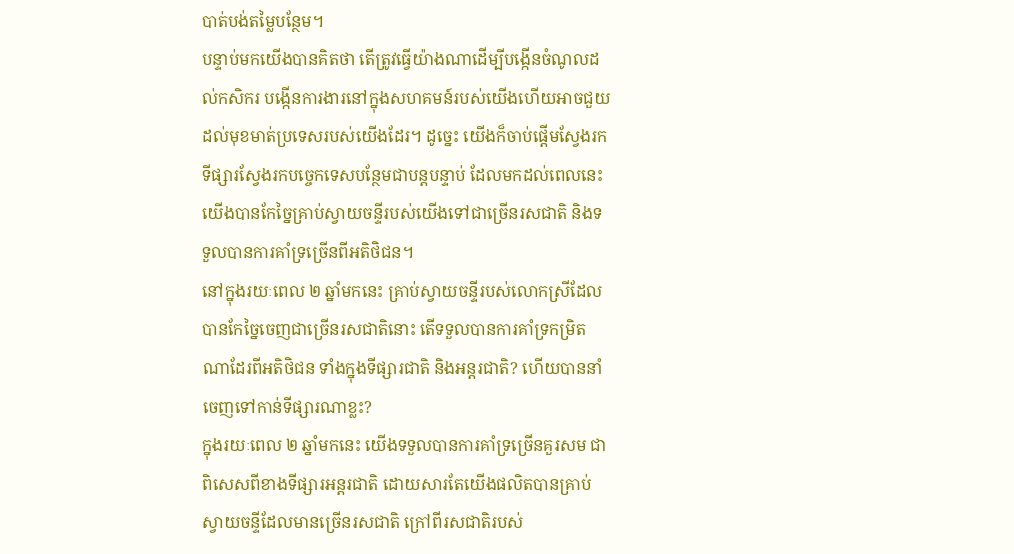បាត់បង់តម្លៃបន្ថែម។
បន្ទាប់មកយើងបានគិតថា តើត្រូវធ្វើយ៉ាងណាដើម្បីបង្កើនចំណូលដល់កសិករ បង្កើនការងារនៅក្នុងសហគមន៍របស់យើងហើយអាចជួយដល់មុខមាត់ប្រទេសរបស់យើងដែរ។ ដូច្នេះ យើងក៏ចាប់ផ្តើមស្វែងរកទីផ្សារស្វែងរកបច្ចេកទេសបន្ថែមជាបន្តបន្ទាប់ ដែលមកដល់ពេលនេះយើងបានកែច្នៃគ្រាប់ស្វាយចន្ទីរបស់យើងទៅជាច្រើនរសជាតិ និងទទួលបានការគាំទ្រច្រើនពីអតិថិជន។
នៅក្នុងរយៈពេល ២ ឆ្នាំមកនេះ គ្រាប់ស្វាយចន្ទីរបស់លោកស្រីដែលបានកែច្នៃចេញជាច្រើនរសជាតិនោះ តើទទួលបានការគាំទ្រកម្រិតណាដែរពីអតិថិជន ទាំងក្នុងទីផ្សារជាតិ និងអន្តរជាតិ? ហើយបាននាំចេញទៅកាន់ទីផ្សារណាខ្លះ?
ក្នុងរយៈពេល ២ ឆ្នាំមកនេះ យើងទទួលបានការគាំទ្រច្រើនគួរសម ជាពិសេសពីខាងទីផ្សារអន្តរជាតិ ដោយសារតែយើងផលិតបានគ្រាប់ស្វាយចន្ទីដែលមានច្រើនរសជាតិ ក្រៅពីរសជាតិរបស់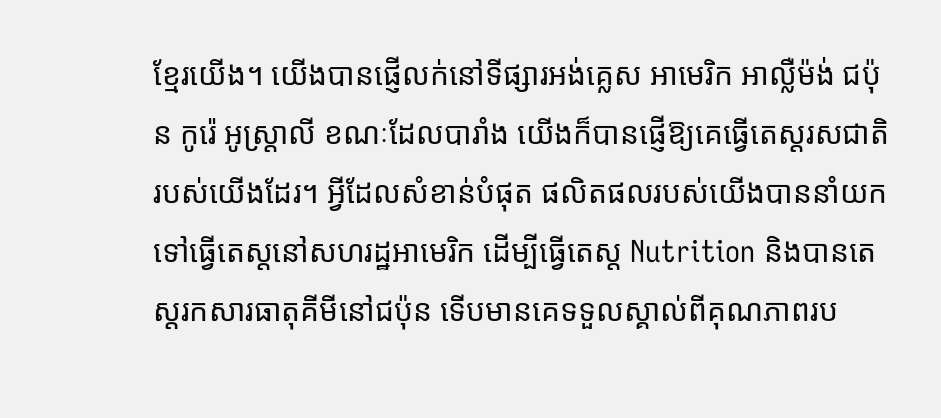ខ្មែរយើង។ យើងបានផ្ញើលក់នៅទីផ្សារអង់គ្លេស អាមេរិក អាល្លឺម៉ង់ ជប៉ុន កូរ៉េ អូស្ត្រាលី ខណៈដែលបារាំង យើងក៏បានផ្ញើឱ្យគេធ្វើតេស្តរសជាតិរបស់យើងដែរ។ អ្វីដែលសំខាន់បំផុត ផលិតផលរបស់យើងបាននាំយកទៅធ្វើតេស្តនៅសហរដ្ឋអាមេរិក ដើម្បីធ្វើតេស្ត Nutrition និងបានតេស្តរកសារធាតុគីមីនៅជប៉ុន ទើបមានគេទទួលស្គាល់ពីគុណភាពរប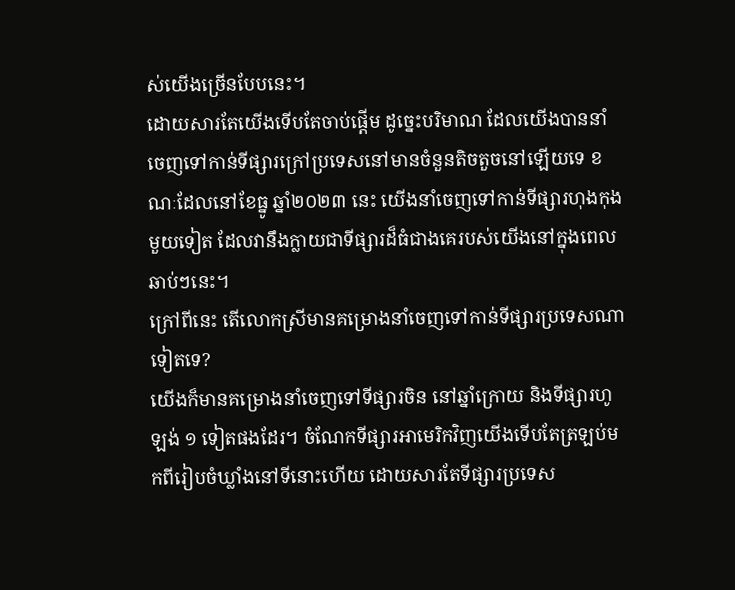ស់យើងច្រើនបែបនេះ។
ដោយសារតែយើងទើបតែចាប់ផ្តើម ដូច្នេះបរិមាណ ដែលយើងបាននាំចេញទៅកាន់ទីផ្សារក្រៅប្រទេសនៅមានចំនួនតិចតួចនៅឡើយទេ ខណៈដែលនៅខែធ្នូ ឆ្នាំ២០២៣ នេះ យើងនាំចេញទៅកាន់ទីផ្សារហុងកុងមួយទៀត ដែលវានឹងក្លាយជាទីផ្សារដ៏ធំជាងគេរបស់យើងនៅក្នុងពេលឆាប់ៗនេះ។
ក្រៅពីនេះ តើលោកស្រីមានគម្រោងនាំចេញទៅកាន់ទីផ្សារប្រទេសណាទៀតទេ?
យើងក៏មានគម្រោងនាំចេញទៅទីផ្សារចិន នៅឆ្នាំក្រោយ និងទីផ្សារហូឡង់ ១ ទៀតផងដែរ។ ចំណែកទីផ្សារអាមេរិកវិញយើងទើបតែត្រឡប់មកពីរៀបចំឃ្លាំងនៅទីនោះហើយ ដោយសារតែទីផ្សារប្រទេស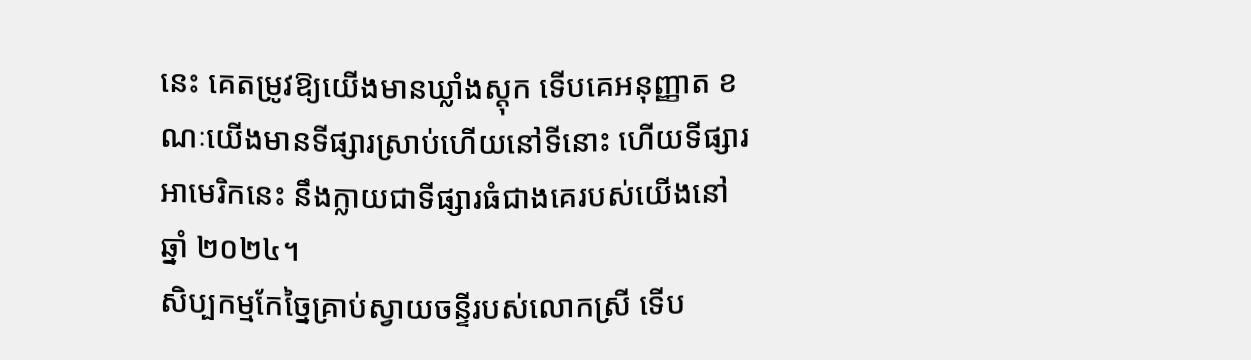នេះ គេតម្រូវឱ្យយើងមានឃ្លាំងស្តុក ទើបគេអនុញ្ញាត ខណៈយើងមានទីផ្សារស្រាប់ហើយនៅទីនោះ ហើយទីផ្សារអាមេរិកនេះ នឹងក្លាយជាទីផ្សារធំជាងគេរបស់យើងនៅឆ្នាំ ២០២៤។
សិប្បកម្មកែច្នៃគ្រាប់ស្វាយចន្ទីរបស់លោកស្រី ទើប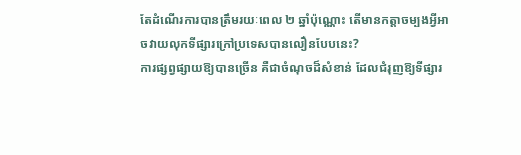តែដំណើរការបានត្រឹមរយៈពេល ២ ឆ្នាំប៉ុណ្ណោះ តើមានកត្តាចម្បងអ្វីអាចវាយលុកទីផ្សារក្រៅប្រទេសបានលឿនបែបនេះ?
ការផ្សព្វផ្សាយឱ្យបានច្រើន គឺជាចំណុចដ៏សំខាន់ ដែលជំរុញឱ្យទីផ្សារ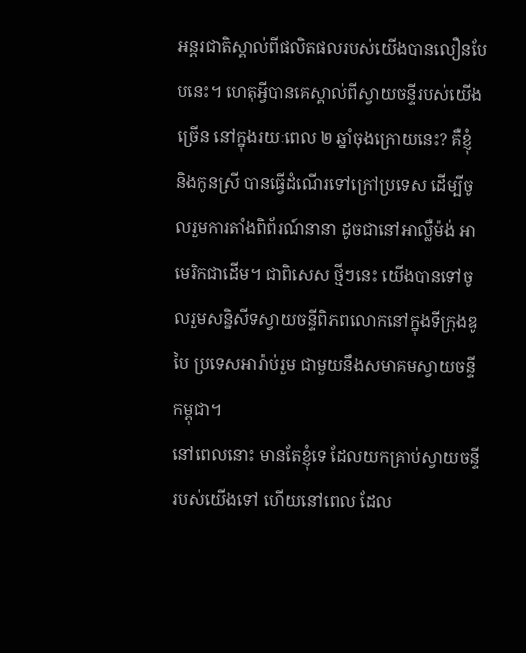អន្តរជាតិស្គាល់ពីផលិតផលរបស់យើងបានលឿនបែបនេះ។ ហេតុអ្វីបានគេស្គាល់ពីស្វាយចន្ទីរបស់យើងច្រើន នៅក្នុងរយៈពេល ២ ឆ្នាំចុងក្រោយនេះ? គឺខ្ញុំ និងកូនស្រី បានធ្វើដំណើរទៅក្រៅប្រទេស ដើម្បីចូលរួមការតាំងពិព័រណ៍នានា ដូចជានៅអាល្លឺម៉ង់ អាមេរិកជាដើម។ ជាពិសេស ថ្មីៗនេះ យើងបានទៅចូលរួមសន្និសីទស្វាយចន្ទីពិភពលោកនៅក្នុងទីក្រុងឌូបៃ ប្រទេសអារ៉ាប់រួម ជាមួយនឹងសមាគមស្វាយចន្ទីកម្ពុជា។
នៅពេលនោះ មានតែខ្ញុំទេ ដែលយកគ្រាប់ស្វាយចន្ទីរបស់យើងទៅ ហើយនៅពេល ដែល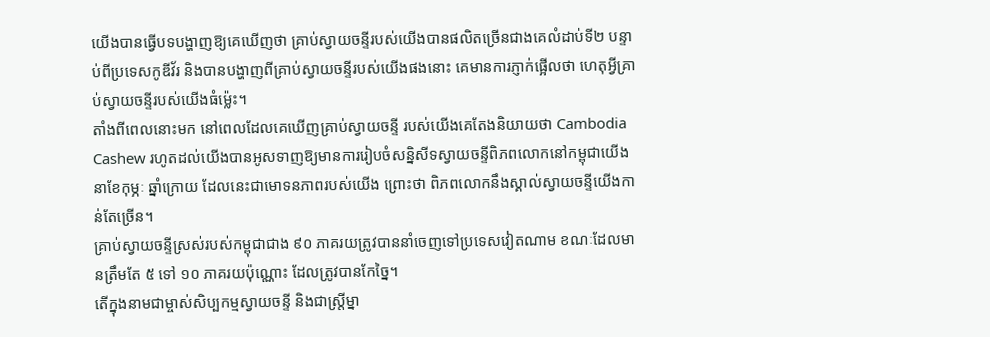យើងបានធ្វើបទបង្ហាញឱ្យគេឃើញថា គ្រាប់ស្វាយចន្ទីរបស់យើងបានផលិតច្រើនជាងគេលំដាប់ទី២ បន្ទាប់ពីប្រទេសកូឌីវ័រ និងបានបង្ហាញពីគ្រាប់ស្វាយចន្ទីរបស់យើងផងនោះ គេមានការភ្ញាក់ផ្អើលថា ហេតុអ្វីគ្រាប់ស្វាយចន្ទីរបស់យើងធំម្ល៉េះ។
តាំងពីពេលនោះមក នៅពេលដែលគេឃើញគ្រាប់ស្វាយចន្ទី របស់យើងគេតែងនិយាយថា Cambodia Cashew រហូតដល់យើងបានអូសទាញឱ្យមានការរៀបចំសន្និសីទស្វាយចន្ទីពិភពលោកនៅកម្ពុជាយើង នាខែកុម្ភៈ ឆ្នាំក្រោយ ដែលនេះជាមោទនភាពរបស់យើង ព្រោះថា ពិភពលោកនឹងស្គាល់ស្វាយចន្ទីយើងកាន់តែច្រើន។
គ្រាប់ស្វាយចន្ទីស្រស់របស់កម្ពុជាជាង ៩០ ភាគរយត្រូវបាននាំចេញទៅប្រទេសវៀតណាម ខណៈដែលមានត្រឹមតែ ៥ ទៅ ១០ ភាគរយប៉ុណ្ណោះ ដែលត្រូវបានកែច្នៃ។
តើក្នុងនាមជាម្ចាស់សិប្បកម្មស្វាយចន្ទី និងជាស្ត្រីម្នា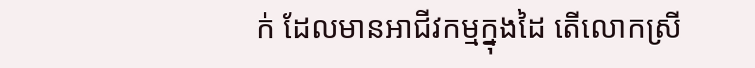ក់ ដែលមានអាជីវកម្មក្នុងដៃ តើលោកស្រី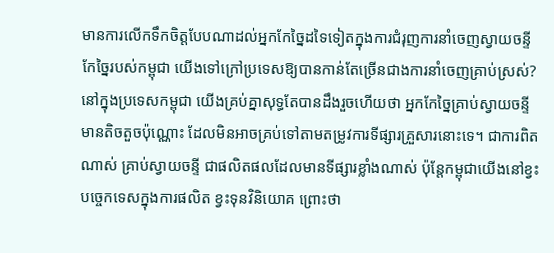មានការលើកទឹកចិត្តបែបណាដល់អ្នកកែច្នៃដទៃទៀតក្នុងការជំរុញការនាំចេញស្វាយចន្ទីកែច្នៃរបស់កម្ពុជា យើងទៅក្រៅប្រទេសឱ្យបានកាន់តែច្រើនជាងការនាំចេញគ្រាប់ស្រស់?
នៅក្នុងប្រទេសកម្ពុជា យើងគ្រប់គ្នាសុទ្ធតែបានដឹងរួចហើយថា អ្នកកែច្នៃគ្រាប់ស្វាយចន្ទីមានតិចតួចប៉ុណ្ណោះ ដែលមិនអាចគ្រប់ទៅតាមតម្រូវការទីផ្សារគ្រួសារនោះទេ។ ជាការពិតណាស់ គ្រាប់ស្វាយចន្ទី ជាផលិតផលដែលមានទីផ្សារខ្លាំងណាស់ ប៉ុន្តែកម្ពុជាយើងនៅខ្វះបច្ចេកទេសក្នុងការផលិត ខ្វះទុនវិនិយោគ ព្រោះថា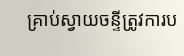គ្រាប់ស្វាយចន្ទីត្រូវការប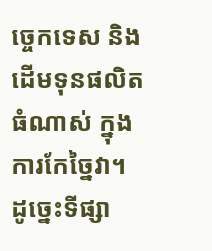ច្ចេកទេស និងដើមទុនផលិតធំណាស់ ក្នុងការកែច្នៃវា។ ដូច្នេះទីផ្សា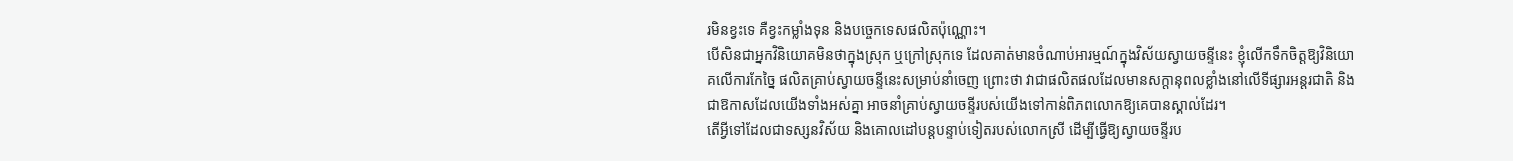រមិនខ្វះទេ គឺខ្វះកម្លាំងទុន និងបច្ចេកទេសផលិតប៉ុណ្ណោះ។
បើសិនជាអ្នកវិនិយោគមិនថាក្នុងស្រុក ឬក្រៅស្រុកទេ ដែលគាត់មានចំណាប់អារម្មណ៍ក្នុងវិស័យស្វាយចន្ទីនេះ ខ្ញុំលើកទឹកចិត្តឱ្យវិនិយោគលើការកែច្នៃ ផលិតគ្រាប់ស្វាយចន្ទីនេះសម្រាប់នាំចេញ ព្រោះថា វាជាផលិតផលដែលមានសក្តានុពលខ្លាំងនៅលើទីផ្សារអន្តរជាតិ និងជាឱកាសដែលយើងទាំងអស់គ្នា អាចនាំគ្រាប់ស្វាយចន្ទីរបស់យើងទៅកាន់ពិភពលោកឱ្យគេបានស្គាល់ដែរ។
តើអ្វីទៅដែលជាទស្សនវិស័យ និងគោលដៅបន្តបន្ទាប់ទៀតរបស់លោកស្រី ដើម្បីធ្វើឱ្យស្វាយចន្ទីរប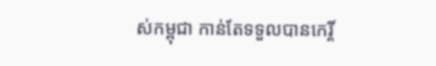ស់កម្ពុជា កាន់តែទទួលបានកេរ្តិ៍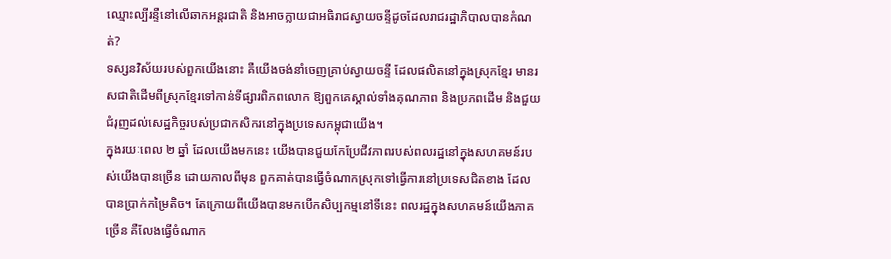ឈ្មោះល្បីរន្ទឺនៅលើឆាកអន្តរជាតិ និងអាចក្លាយជាអធិរាជស្វាយចន្ទីដូចដែលរាជរដ្ឋាភិបាលបានកំណត់?
ទស្សនវិស័យរបស់ពួកយើងនោះ គឺយើងចង់នាំចេញគ្រាប់ស្វាយចន្ទី ដែលផលិតនៅក្នុងស្រុកខ្មែរ មានរសជាតិដើមពីស្រុកខ្មែរទៅកាន់ទីផ្សារពិភពលោក ឱ្យពួកគេស្គាល់ទាំងគុណភាព និងប្រភពដើម និងជួយជំរុញដល់សេដ្ឋកិច្ចរបស់ប្រជាកសិករនៅក្នុងប្រទេសកម្ពុជាយើង។
ក្នុងរយៈពេល ២ ឆ្នាំ ដែលយើងមកនេះ យើងបានជួយកែប្រែជីវភាពរបស់ពលរដ្ឋនៅក្នុងសហគមន៍របស់យើងបានច្រើន ដោយកាលពីមុន ពួកគាត់បានធ្វើចំណាកស្រុកទៅធ្វើការនៅប្រទេសជិតខាង ដែលបានប្រាក់កម្រៃតិច។ តែក្រោយពីយើងបានមកបើកសិប្បកម្មនៅទីនេះ ពលរដ្ឋក្នុងសហគមន៍យើងភាគច្រើន គឺលែងធ្វើចំណាក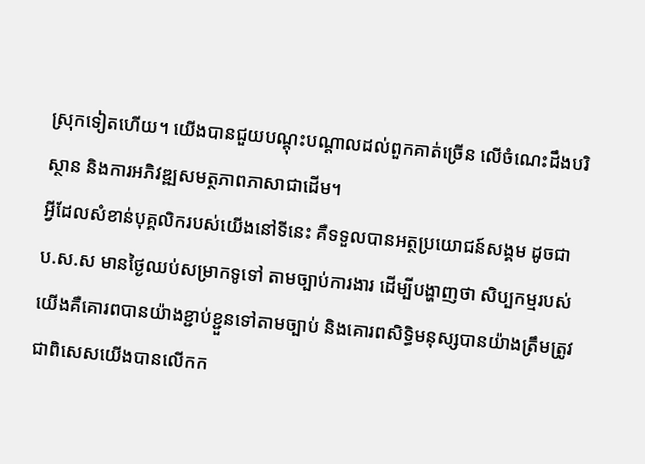ស្រុកទៀតហើយ។ យើងបានជួយបណ្តុះបណ្តាលដល់ពួកគាត់ច្រើន លើចំណេះដឹងបរិស្ថាន និងការអភិវឌ្ឍសមត្ថភាពភាសាជាដើម។
អ្វីដែលសំខាន់បុគ្គលិករបស់យើងនៅទីនេះ គឺទទួលបានអត្ថប្រយោជន៍សង្គម ដូចជា ប.ស.ស មានថ្ងៃឈប់សម្រាកទូទៅ តាមច្បាប់ការងារ ដើម្បីបង្ហាញថា សិប្បកម្មរបស់យើងគឺគោរពបានយ៉ាងខ្ជាប់ខ្ជួនទៅតាមច្បាប់ និងគោរពសិទ្ធិមនុស្សបានយ៉ាងត្រឹមត្រូវ ជាពិសេសយើងបានលើកក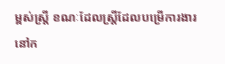ម្ពស់ស្ត្រី ខណៈដែលស្ត្រីដែលបម្រើការងារនៅក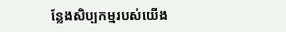ន្លែងសិប្បកម្មរបស់យើង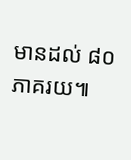មានដល់ ៨០ ភាគរយ៕